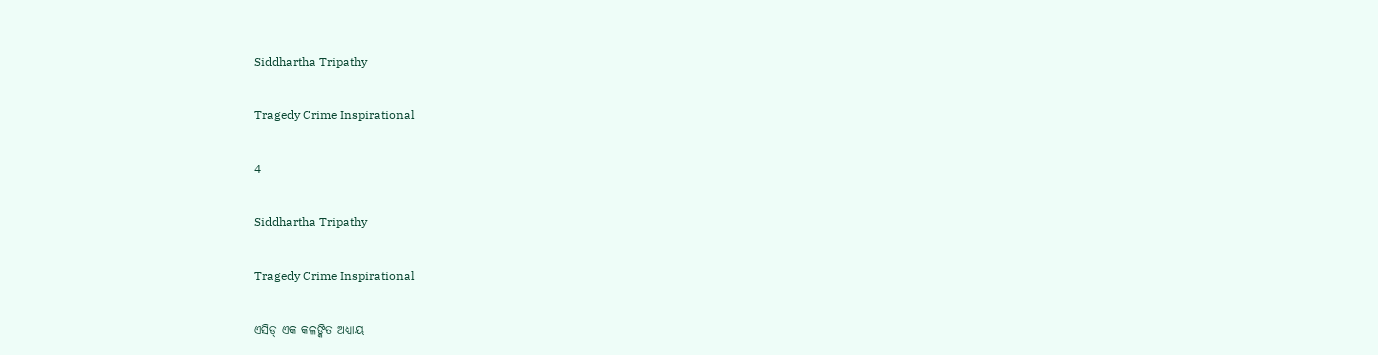Siddhartha Tripathy

Tragedy Crime Inspirational

4

Siddhartha Tripathy

Tragedy Crime Inspirational

ଏସିଡ୍ ଏକ କଳଙ୍କିତ ଅଧ୍ୟାୟ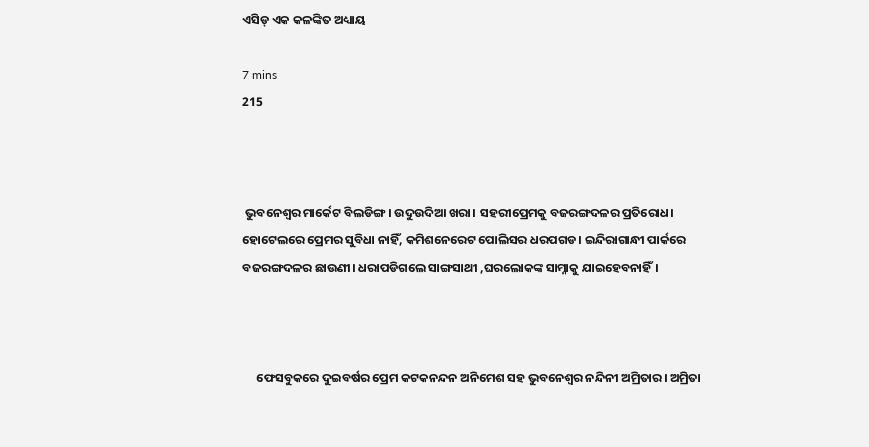ଏସିଡ୍ ଏକ କଳଙ୍କିତ ଅଧ୍ୟାୟ

7 mins
215



 ଭୁବନେଶ୍ବର ମାର୍କେଟ ବିଲଡିଙ୍ଗ। ଉଦୁଉଦିଆ ଖରା। ସହରୀପ୍ରେମକୁ ବଜରଙ୍ଗଦଳର ପ୍ରତିରୋଧ। ହୋଟେଲରେ ପ୍ରେମର ସୁବିଧା ନାହିଁ, କମିଶନେରେଟ ପୋଲିସର ଧରପଗଡ। ଇନ୍ଦିରାଗାନ୍ଧୀ ପାର୍କରେ ବଜରଙ୍ଗଦଳର ଛାଉଣୀ। ଧରାପଡିଗଲେ ସାଙ୍ଗସାଥୀ ,ଘରଲୋକଙ୍କ ସାମ୍ନାକୁ ଯାଇହେବନାହିଁ।



     ଫେସବୁକରେ ଦୁଇବର୍ଷର ପ୍ରେମ କଟକନନ୍ଦନ ଅନିମେଶ ସହ ଭୁବନେଶ୍ବର ନନ୍ଦିନୀ ଅମ୍ରିତାର। ଅମ୍ରିତା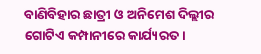ବାଣିବିହାର ଛାତ୍ରୀ ଓ ଅନିମେଶ ଦିଲ୍ଲୀର ଗୋଟିଏ କମ୍ପାନୀରେ କାର୍ଯ୍ୟରତ।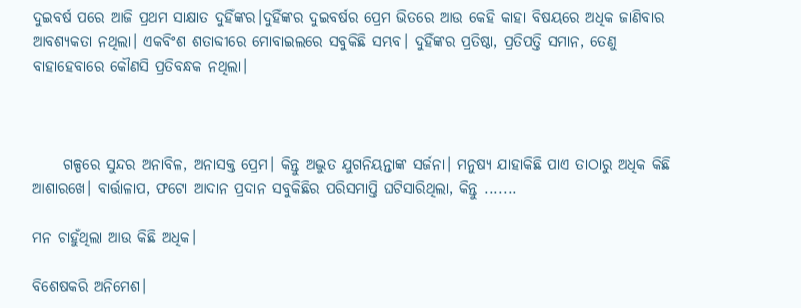ଦୁଇବର୍ଷ ପରେ ଆଜି ପ୍ରଥମ ସାକ୍ଷାତ ଦୁହିଁଙ୍କର।ଦୁହିଁଙ୍କର ଦୁଇବର୍ଷର ପ୍ରେମ ଭିତରେ ଆଉ କେହି କାହା ବିଷୟରେ ଅଧିକ ଜାଣିବାର ଆବଶ୍ୟକତା ନଥିଲା। ଏକବିଂଶ ଶତାବ୍ଦୀରେ ମୋବାଇଲରେ ସବୁକିଛି ସମ୍ଭବ। ଦୁହିଁଙ୍କର ପ୍ରତିଷ୍ଠା, ପ୍ରତିପତ୍ତି ସମାନ, ତେଣୁ ବାହାହେବାରେ କୌଣସି ପ୍ରତିବନ୍ଧକ ନଥିଲା।



     ଗଳ୍ପରେ ସୁନ୍ଦର ଅନାବିଳ, ଅନାସକ୍ତ ପ୍ରେମ। କିନ୍ତୁ ଅଦ୍ଭୁତ ଯୁଗନିୟନ୍ତାଙ୍କ ସର୍ଜନା। ମନୁଷ୍ଯ ଯାହାକିଛି ପାଏ ତାଠାରୁ ଅଧିକ କିଛି ଆଶାରଖେ। ବାର୍ତ୍ତାଳାପ, ଫଟୋ ଆଦାନ ପ୍ରଦାନ ସବୁକିଛିର ପରିସମାପ୍ତି ଘଟିସାରିଥିଲା, କିନ୍ତୁ .......

ମନ ଚାହୁଁଥିଲା ଆଉ କିଛି ଅଧିକ।

ବିଶେଷକରି ଅନିମେଶ।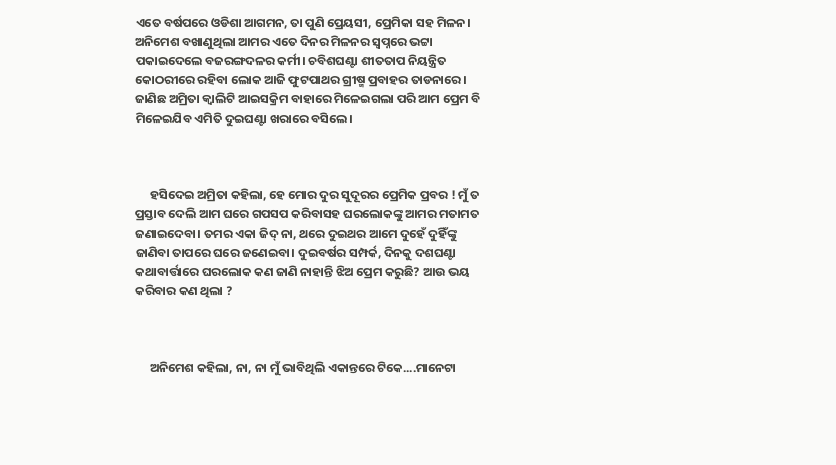ଏତେ ବର୍ଷପରେ ଓଡିଶା ଆଗମନ, ତା ପୁଣି ପ୍ରେୟସୀ, ପ୍ରେମିକା ସହ ମିଳନ। ଅନିମେଶ ବଖାଣୁଥିଲା ଆମର ଏତେ ଦିନର ମିଳନର ସ୍ୱପ୍ନରେ ଭଟ୍ଟା ପକାଇଦେଲେ ବଜରଙ୍ଗଦଳର କର୍ମୀ। ଚବିଶଘଣ୍ଟା ଶୀତତାପ ନିୟନ୍ତ୍ରିତ କୋଠରୀରେ ରହିବା ଲୋକ ଆଜି ଫୁଟପାଥର ଗ୍ରୀଷ୍ମ ପ୍ରବାହର ତାଡନାରେ। ଜାଣିଛ ଅମ୍ରିତା କ୍ୱାଲିଟି ଆଇସକ୍ରିମ ବାହାରେ ମିଳେଇଗଲା ପରି ଆମ ପ୍ରେମ ବି ମିଳେଇଯିବ ଏମିତି ଦୁଇଘଣ୍ଟା ଖରାରେ ବସିଲେ।



     ହସିଦେଇ ଅମ୍ରିତା କହିଲା, ହେ ମୋର ଦୁର ସୁଦୂରର ପ୍ରେମିକ ପ୍ରବର ! ମୁଁ ତ ପ୍ରସ୍ତାବ ଦେଲି ଆମ ଘରେ ଗପସପ କରିବାସହ ଘରଲୋକଙ୍କୁ ଆମର ମତାମତ ଜଣାଇଦେବା। ତମର ଏକା ଜିଦ୍ ନା, ଥରେ ଦୁଇଥର ଆମେ ଦୁହେଁ ଦୁହିଁଙ୍କୁ ଜାଣିବା ତାପରେ ଘରେ ଜଣେଇବା। ଦୁଇବର୍ଷର ସମ୍ପର୍କ, ଦିନକୁ ଦଶଘଣ୍ଟା କଥାବାର୍ତ୍ତାରେ ଘରଲୋକ କଣ ଜାଣି ନାହାନ୍ତି ଝିଅ ପ୍ରେମ କରୁଛି? ଆଉ ଭୟ କରିବାର କଣ ଥିଲା ?



     ଅନିମେଶ କହିଲା, ନା, ନା ମୁଁ ଭାବିଥିଲି ଏକାନ୍ତରେ ଟିକେ....ମାନେଟା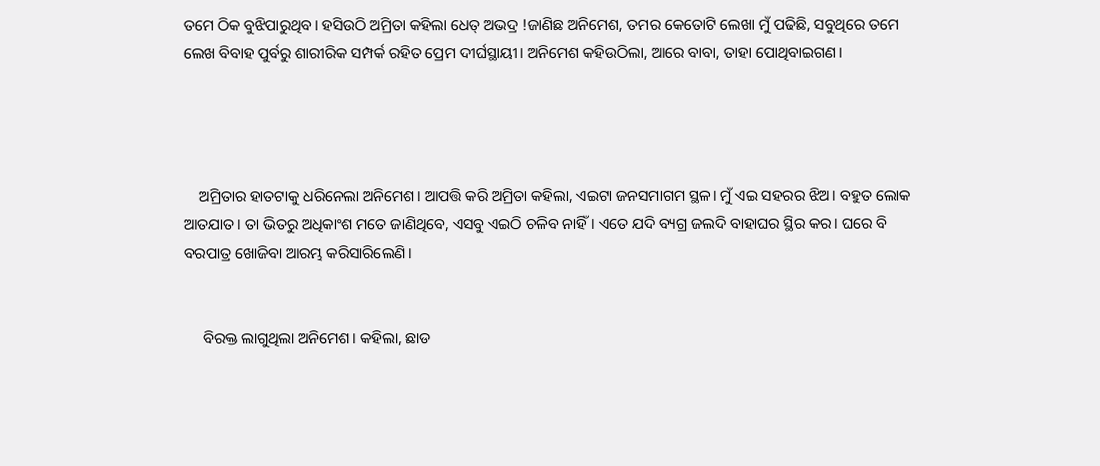ତମେ ଠିକ ବୁଝିପାରୁଥିବ। ହସିଉଠି ଅମ୍ରିତା କହିଲା ଧେତ୍ ଅଭଦ୍ର !ଜାଣିଛ ଅନିମେଶ, ତମର କେତୋଟି ଲେଖା ମୁଁ ପଢିଛି, ସବୁଥିରେ ତମେ ଲେଖ ବିବାହ ପୁର୍ବରୁ ଶାରୀରିକ ସମ୍ପର୍କ ରହିତ ପ୍ରେମ ଦୀର୍ଘସ୍ଥାୟୀ। ଅନିମେଶ କହିଉଠିଲା, ଆରେ ବାବା, ତାହା ପୋଥିବାଇଗଣ।




    ଅମ୍ରିତାର ହାତଟାକୁ ଧରିନେଲା ଅନିମେଶ। ଆପତ୍ତି କରି ଅମ୍ରିତା କହିଲା, ଏଇଟା ଜନସମାଗମ ସ୍ଥଳ। ମୁଁ ଏଇ ସହରର ଝିଅ। ବହୁତ ଲୋକ ଆତଯାତ। ତା ଭିତରୁ ଅଧିକାଂଶ ମତେ ଜାଣିଥିବେ, ଏସବୁ ଏଇଠି ଚଳିବ ନାହିଁ। ଏତେ ଯଦି ବ୍ୟଗ୍ର ଜଲଦି ବାହାଘର ସ୍ଥିର କର। ଘରେ ବି ବରପାତ୍ର ଖୋଜିବା ଆରମ୍ଭ କରିସାରିଲେଣି।


     ବିରକ୍ତ ଲାଗୁଥିଲା ଅନିମେଶ। କହିଲା, ଛାଡ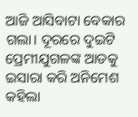ଆଜି ଆସିବାଟା ବେକାର ଗଲା। ଦୂରରେ ଦୁଇଟି ପ୍ରେମୀଯୁଗଳଙ୍କ ଆଡକୁ ଇସାରା କରି ଅନିମେଶ କହିଲା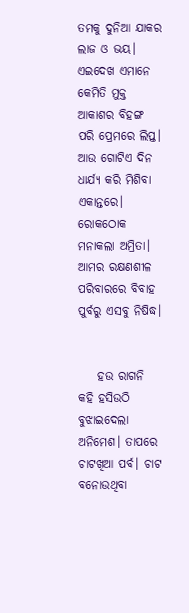ତମକୁ ଦୁନିଆ ଯାକର ଲାଜ ଓ ଭୟ। ଏଇଦେଖ ଏମାନେ କେମିତି ମୁକ୍ତ ଆକାଶର ବିହଙ୍ଗ ପରି ପ୍ରେମରେ ଲିପ୍ତ। ଆଉ ଗୋଟିଏ ଦିନ ଧାର୍ଯ୍ଯ କରି ମିଶିବା ଏକାନ୍ତରେ। ରୋକଠୋକ ମନାକଲା ଅମ୍ରିତା। ଆମର ରକ୍ଷଣଶୀଳ ପରିବାରରେ ବିବାହ ପୁର୍ବରୁ ଏସବୁ ନିଷିଦ୍ଧ।


    ହଉ ରାଗନି କହି ହସିଉଠି ବୁଝାଇଦେଲା ଅନିମେଶ। ତାପରେ ଚାଟଖିଆ ପର୍ବ। ଚାଟ ବନୋଉଥିବା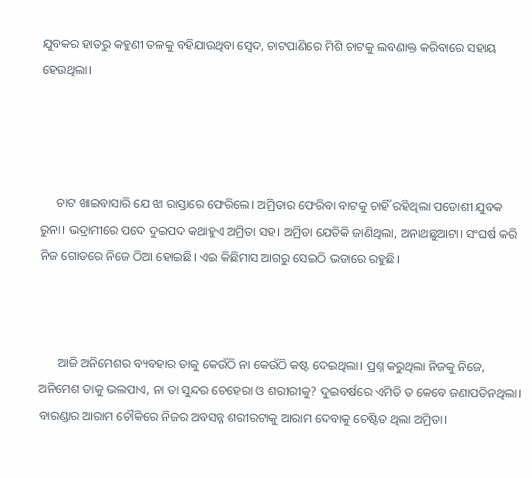ଯୁବକର ହାତରୁ କହୁଣୀ ତଳକୁ ବହିଯାଉଥିବା ସ୍ୱେଦ, ଚାଟପାଣିରେ ମିଶି ଚାଟକୁ ଲବଣାକ୍ତ କରିବାରେ ସହାୟ ହେଉଥିଲା।




     ଚାଟ ଖାଇବାସାରି ଯେ ଝା ରାସ୍ତାରେ ଫେରିଲେ। ଅମ୍ରିତାର ଫେରିବା ବାଟକୁ ଚାହିଁ ରହିଥିଲା ପଡୋଶୀ ଯୁବକ ରୁନା। ଭଦ୍ରାମୀରେ ପଦେ ଦୁଇପଦ କଥାହୁଏ ଅମ୍ରିତା ସହ। ଅମ୍ରିତା ଯେତିକି ଜାଣିଥିଲା, ଅନାଥଛୁଆଟା। ସଂଘର୍ଷ କରି ନିଜ ଗୋଡରେ ନିଜେ ଠିଆ ହୋଇଛି। ଏଇ କିଛିମାସ ଆଗରୁ ସେଇଠି ଭଡାରେ ରହୁଛି।



      ଆଜି ଅନିମେଶର ବ୍ୟବହାର ତାକୁ କେଉଁଠି ନା କେଉଁଠି କଷ୍ଟ ଦେଇଥିଲା। ପ୍ରଶ୍ନ କରୁଥିଲା ନିଜକୁ ନିଜେ, ଅନିମେଶ ତାକୁ ଭଲପାଏ, ନା ତା ସୁନ୍ଦର ଚେହେରା ଓ ଶରୀରୀକୁ? ଦୁଇବର୍ଷରେ ଏମିତି ତ କେବେ ଜଣାପଡିନଥିଲା। ବାରଣ୍ଡାର ଆରାମ ଚୌକିରେ ନିଜର ଅବସନ୍ନ ଶରୀରଟାକୁ ଆରାମ ଦେବାକୁ ଚେଷ୍ଟିତ ଥିଲା ଅମ୍ରିତା।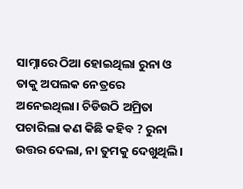ସାମ୍ନାରେ ଠିଆ ହୋଇଥିଲା ରୁନା ଓ ତାକୁ ଅପଲକ ନେତ୍ରରେ ଅନେଇଥିଲା। ଚିଡିଉଠି ଅମ୍ରିତା ପଚାରିଲା କଣ କିଛି କହିବ ? ରୁନା ଉତ୍ତର ଦେଲା, ନା ତୁମକୁ ଦେଖୁଥିଲି।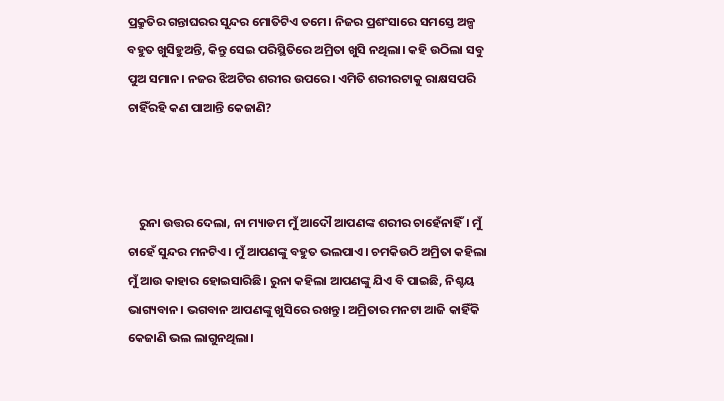ପ୍ରକ୍ରୁତିର ଗନ୍ତାଘରର ସୁନ୍ଦର ମୋତିଟିଏ ତମେ। ନିଜର ପ୍ରଶଂସାରେ ସମସ୍ତେ ଅଳ୍ପ ବହୁତ ଖୁସିହୁଅନ୍ତି, କିନ୍ତୁ ସେଇ ପରିସ୍ଥିତିରେ ଅମ୍ରିତା ଖୁସି ନଥିଲା। କହି ଉଠିଲା ସବୁ ପୁଅ ସମାନ। ନଜର ଝିଅଟିର ଶରୀର ଉପରେ। ଏମିତି ଶରୀରଟାକୁ ରାକ୍ଷସପରି ଚାହିଁରହି କଣ ପାଆନ୍ତି କେଜାଣି?



    ରୁନା ଉତ୍ତର ଦେଲା, ନା ମ୍ୟାଡମ ମୁଁ ଆଦୌ ଆପଣଙ୍କ ଶରୀର ଚାହେଁନାହିଁ। ମୁଁ ଚାହେଁ ସୁନ୍ଦର ମନଟିଏ। ମୁଁ ଆପଣଙ୍କୁ ବହୁତ ଭଲପାଏ। ଚମକିଉଠି ଅମ୍ରିତା କହିଲା ମୁଁ ଆଉ କାହାର ହୋଇସାରିଛି। ରୁନା କହିଲା ଆପଣଙ୍କୁ ଯିଏ ବି ପାଇଛି, ନିଶ୍ଚୟ ଭାଗ୍ୟବାନ। ଭଗବାନ ଆପଣଙ୍କୁ ଖୁସିରେ ରଖନ୍ତୁ। ଅମ୍ରିତାର ମନଟା ଆଜି କାହିଁକି କେଜାଣି ଭଲ ଲାଗୁନଥିଲା।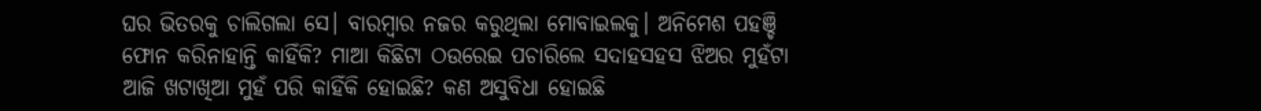ଘର ଭିତରକୁ ଚାଲିଗଲା ସେ। ବାରମ୍ବାର ନଜର କରୁଥିଲା ମୋବାଇଲକୁ। ଅନିମେଶ ପହଞ୍ଚି ଫୋନ କରିନାହାନ୍ତି କାହିଁକି? ମାଆ କିଛିଟା ଠଉରେଇ ପଚାରିଲେ ସଦାହସହସ ଝିଅର ମୁହଁଟା ଆଜି ଖଟାଖିଆ ମୁହଁ ପରି କାହିଁକି ହୋଇଛି? କଣ ଅସୁବିଧା ହୋଇଛି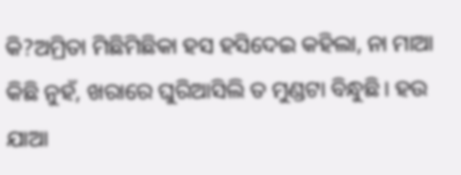କି?ଅମ୍ରିତା ମିଛିମିଛିକା ହସ ହସିଦେଇ କହିଲା, ନା ମାଆ କିଛି ନୁହଁ, ଖରାରେ ଘୁରିଆସିଲି ତ ମୁଣ୍ଡଟା ବିନ୍ଧୁଛି। ହଉ ଯାଆ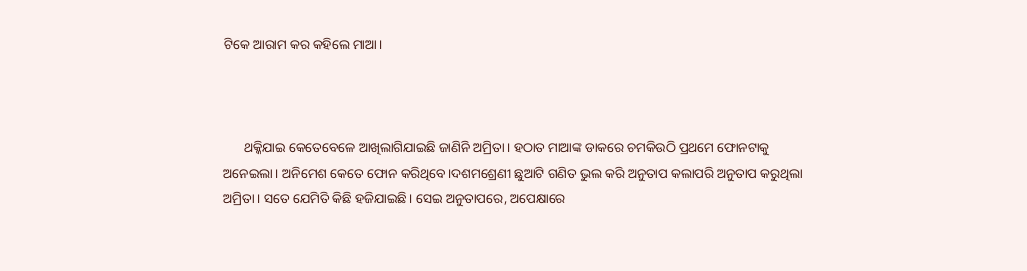ଟିକେ ଆରାମ କର କହିଲେ ମାଆ।



      ଥକ୍କିଯାଇ କେତେବେଳେ ଆଖିଲାଗିଯାଇଛି ଜାଣିନି ଅମ୍ରିତା। ହଠାତ ମାଆଙ୍କ ଡାକରେ ଚମକିଉଠି ପ୍ରଥମେ ଫୋନଟାକୁ ଅନେଇଲା। ଅନିମେଶ କେତେ ଫୋନ କରିଥିବେ।ଦଶମଶ୍ରେଣୀ ଛୁଆଟି ଗଣିତ ଭୁଲ କରି ଅନୁତାପ କଲାପରି ଅନୁତାପ କରୁଥିଲା ଅମ୍ରିତା। ସତେ ଯେମିତି କିଛି ହଜିଯାଇଛି। ସେଇ ଅନୁତାପରେ, ଅପେକ୍ଷାରେ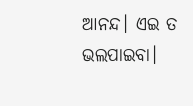ଆନନ୍ଦ। ଏଇ ତ ଭଲପାଇବା।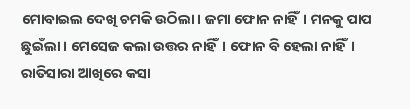ମୋବାଇଲ ଦେଖି ଚମକି ଉଠିଲା। ଜମା ଫୋନ ନାହିଁ। ମନକୁ ପାପ ଛୁଇଁଲା। ମେସେଜ କଲା ଉତ୍ତର ନାହିଁ। ଫୋନ ବି ହେଲା ନାହିଁ। ରାତିସାରା ଆଖିରେ କସା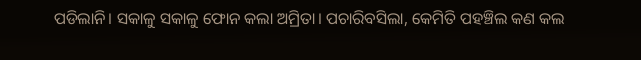ପଡିଲାନି। ସକାଳୁ ସକାଳୁ ଫୋନ କଲା ଅମ୍ରିତା। ପଚାରିବସିଲା, କେମିତି ପହଞ୍ଚିଲ କଣ କଲ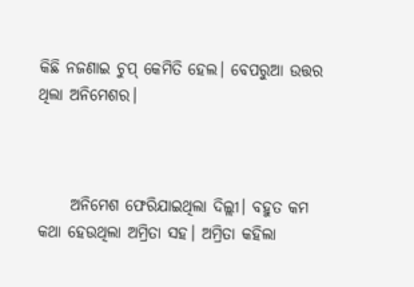କିଛି ନଜଣାଇ ଚୁପ୍ କେମିତି ହେଲ। ବେପରୁଆ ଉତ୍ତର ଥିଲା ଅନିମେଶର।



     ଅନିମେଶ ଫେରିଯାଇଥିଲା ଦିଲ୍ଲୀ। ବହୁତ କମ କଥା ହେଉଥିଲା ଅମ୍ରିତା ସହ। ଅମ୍ରିତା କହିଲା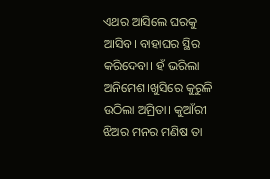ଏଥର ଆସିଲେ ଘରକୁ ଆସିବ। ବାହାଘର ସ୍ଥିର କରିଦେବା। ହଁ ଭରିଲା ଅନିମେଶ।ଖୁସିରେ କୁରୁଳି ଉଠିଲା ଅମ୍ରିତା। କୁଆଁରୀ ଝିଅର ମନର ମଣିଷ ତା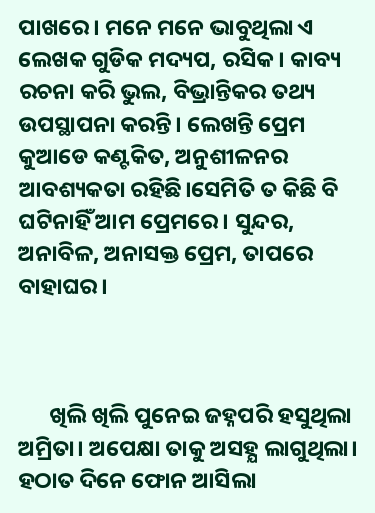ପାଖରେ। ମନେ ମନେ ଭାବୁଥିଲା ଏ ଲେଖକ ଗୁଡିକ ମଦ୍ୟପ, ରସିକ। କାବ୍ୟ ରଚନା କରି ଭୁଲ, ବିଭ୍ରାନ୍ତିକର ତଥ୍ୟ ଉପସ୍ଥାପନା କରନ୍ତି। ଲେଖନ୍ତି ପ୍ରେମ କୁଆଡେ କଣ୍ଟକିତ, ଅନୁଶୀଳନର ଆବଶ୍ୟକତା ରହିଛି।ସେମିତି ତ କିଛି ବି ଘଟିନାହିଁ ଆମ ପ୍ରେମରେ। ସୁନ୍ଦର, ଅନାବିଳ, ଅନାସକ୍ତ ପ୍ରେମ, ତାପରେ ବାହାଘର।



      ଖିଲି ଖିଲି ପୁନେଇ ଜହ୍ନପରି ହସୁଥିଲା ଅମ୍ରିତା। ଅପେକ୍ଷା ତାକୁ ଅସହ୍ଯ ଲାଗୁଥିଲା। ହଠାତ ଦିନେ ଫୋନ ଆସିଲା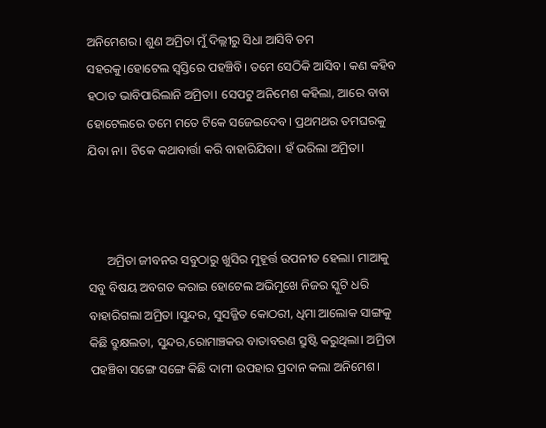ଅନିମେଶର। ଶୁଣ ଅମ୍ରିତା ମୁଁ ଦିଲ୍ଲୀରୁ ସିଧା ଆସିବି ତମ ସହରକୁ।ହୋଟେଲ ସ୍ୱସ୍ତିରେ ପହଞ୍ଚିବି। ତମେ ସେଠିକି ଆସିବ। କଣ କହିବ ହଠାତ ଭାବିପାରିଲାନି ଅମ୍ରିତା। ସେପଟୁ ଅନିମେଶ କହିଲା, ଆରେ ବାବା ହୋଟେଲରେ ତମେ ମତେ ଟିକେ ସଜେଇଦେବ। ପ୍ରଥମଥର ତମଘରକୁ ଯିବା ନା। ଟିକେ କଥାବାର୍ତ୍ତା କରି ବାହାରିଯିବା। ହଁ ଭରିଲା ଅମ୍ରିତା।



      ଅମ୍ରିତା ଜୀବନର ସବୁଠାରୁ ଖୁସିର ମୁହୂର୍ତ୍ତ ଉପନୀତ ହେଲା। ମାଆକୁ ସବୁ ବିଷୟ ଅବଗତ କରାଇ ହୋଟେଲ ଅଭିମୁଖେ ନିଜର ସ୍କୁଟି ଧରି ବାହାରିଗଲା ଅମ୍ରିତା ।ସୁନ୍ଦର, ସୁସଜ୍ଜିତ କୋଠରୀ, ଧିମା ଆଲୋକ ସାଙ୍ଗକୁ କିଛି ବ୍ରୁକ୍ଷଲତା, ସୁନ୍ଦର,ରୋମାଞ୍ଚକର ବାତାବରଣ ସ୍ରୁଷ୍ଟି କରୁଥିଲା। ଅମ୍ରିତା ପହଞ୍ଚିବା ସଙ୍ଗେ ସଙ୍ଗେ କିଛି ଦାମୀ ଉପହାର ପ୍ରଦାନ କଲା ଅନିମେଶ।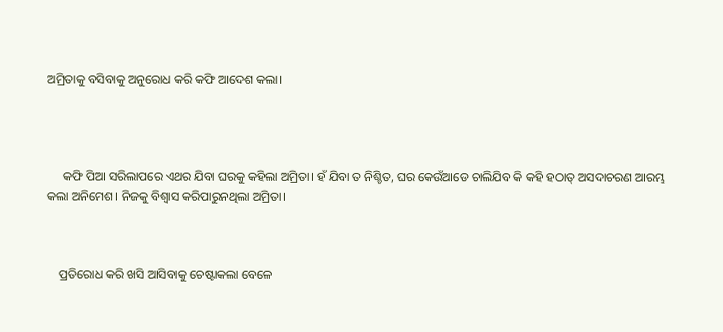ଅମ୍ରିତାକୁ ବସିବାକୁ ଅନୁରୋଧ କରି କଫି ଆଦେଶ କଲା।




     କଫି ପିଆ ସରିଲାପରେ ଏଥର ଯିବା ଘରକୁ କହିଲା ଅମ୍ରିତା। ହଁ ଯିବା ତ ନିଶ୍ଚିତ, ଘର କେଉଁଆଡେ ଚାଲିଯିବ କି କହି ହଠାତ୍ ଅସଦାଚରଣ ଆରମ୍ଭ କଲା ଅନିମେଶ। ନିଜକୁ ବିଶ୍ବାସ କରିପାରୁନଥିଲା ଅମ୍ରିତା।



    ପ୍ରତିରୋଧ କରି ଖସି ଆସିବାକୁ ଚେଷ୍ଟାକଲା ବେଳେ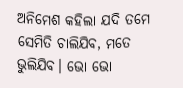ଅନିମେଶ କହିଲା ଯଦି ତମେ ସେମିତି ଚାଲିଯିବ, ମତେ ଭୁଲିଯିବ। ଭୋ ଭୋ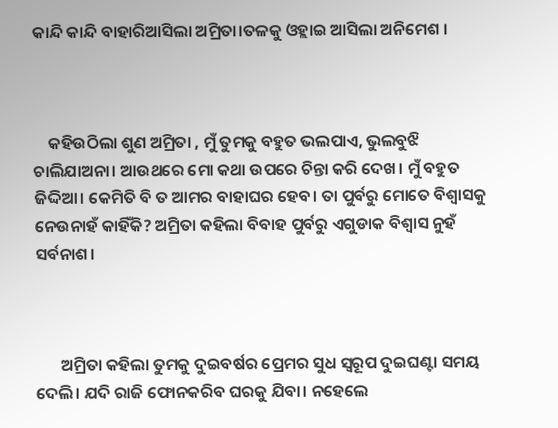କାନ୍ଦି କାନ୍ଦି ବାହାରିଆସିଲା ଅମ୍ରିତା।ତଳକୁ ଓହ୍ଲାଇ ଆସିଲା ଅନିମେଶ ।



    କହିଉଠିଲା ଶୁଣ ଅମ୍ରିତା , ମୁଁ ତୁମକୁ ବହୁତ ଭଲପାଏ, ଭୁଲବୁଝି ଚାଲିଯାଅନା। ଆଉଥରେ ମୋ କଥା ଉପରେ ଚିନ୍ତା କରି ଦେଖ। ମୁଁ ବହୁତ ଜିଦ୍ଦିଆ। କେମିତି ବି ତ ଆମର ବାହାଘର ହେବ। ତା ପୁର୍ବରୁ ମୋତେ ବିଶ୍ବାସକୁ ନେଉନାହଁ କାହିଁକି? ଅମ୍ରିତା କହିଲା ବିବାହ ପୁର୍ବରୁ ଏଗୁଡାକ ବିଶ୍ବାସ ନୁହଁ ସର୍ବନାଶ।



       ଅମ୍ରିତା କହିଲା ତୁମକୁ ଦୁଇବର୍ଷର ପ୍ରେମର ସୁଧ ସ୍ୱରୂପ ଦୁଇଘଣ୍ଟା ସମୟ ଦେଲି। ଯଦି ରାଜି ଫୋନକରିବ ଘରକୁ ଯିବା। ନହେଲେ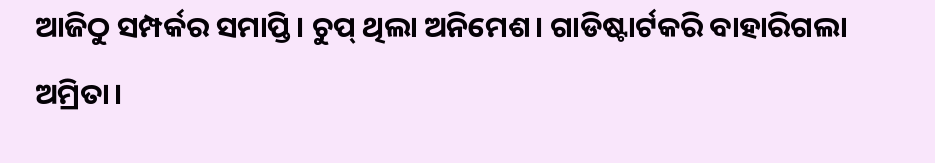ଆଜିଠୁ ସମ୍ପର୍କର ସମାପ୍ତି। ଚୁପ୍ ଥିଲା ଅନିମେଶ। ଗାଡିଷ୍ଟାର୍ଟକରି ବାହାରିଗଲା ଅମ୍ରିତା।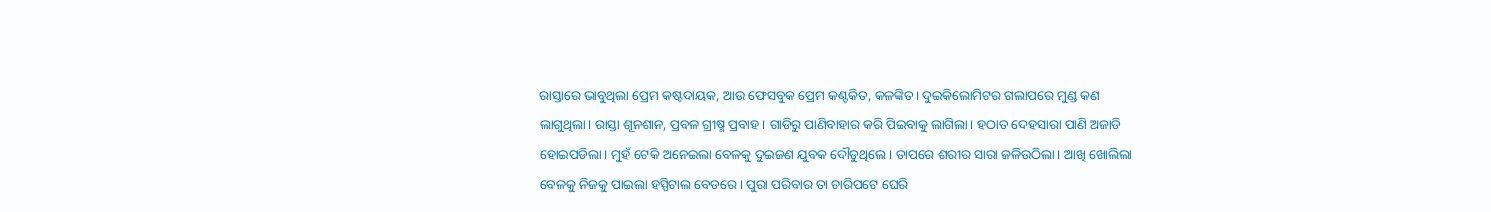ରାସ୍ତାରେ ଭାବୁଥିଲା ପ୍ରେମ କଷ୍ଟଦାୟକ, ଆଉ ଫେସବୁକ ପ୍ରେମ କଣ୍ଟକିତ, କଳଙ୍କିତ। ଦୁଇକିଲୋମିଟର ଗଲାପରେ ମୁଣ୍ଡ କଣ ଲାଗୁଥିଲା। ରାସ୍ତା ଶୂନଶାନ, ପ୍ରବଳ ଗ୍ରୀଷ୍ମ ପ୍ରବାହ। ଗାଡିରୁ ପାଣିବାହାର କରି ପିଇବାକୁ ଲାଗିଲା। ହଠାତ ଦେହସାରା ପାଣି ଅଜାଡି ହୋଇପଡିଲା। ମୁହଁ ଟେକି ଅନେଇଲା ବେଳକୁ ଦୁଇଜଣ ଯୁବକ ଦୌଡୁଥିଲେ। ତାପରେ ଶରୀର ସାରା ଜଳିଉଠିଲା। ଆଖି ଖୋଲିଲା ବେଳକୁ ନିଜକୁ ପାଇଲା ହସ୍ପିଟାଲ ବେଡରେ। ପୁରା ପରିବାର ତା ଚାରିପଟେ ଘେରି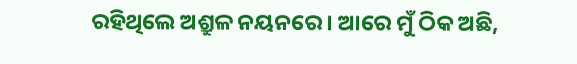ରହିଥିଲେ ଅଶ୍ରୁଳ ନୟନରେ। ଆରେ ମୁଁ ଠିକ ଅଛି,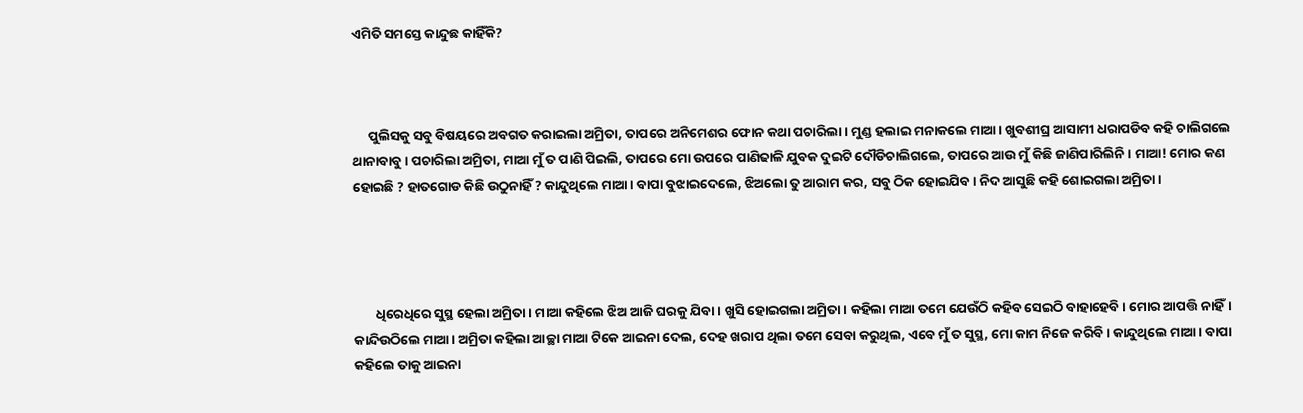ଏମିତି ସମସ୍ତେ କାନ୍ଦୁଛ କାହିଁକି?



     ପୁଲିସକୁ ସବୁ ବିଷୟରେ ଅବଗତ କରାଇଲା ଅମ୍ରିତା, ତାପରେ ଅନିମେଶର ଫୋନ କଥା ପଚାରିଲା। ମୁଣ୍ଡ ହଲାଇ ମନାକଲେ ମାଆ। ଖୁବଶୀଘ୍ର ଆସାମୀ ଧରାପଡିବ କହି ଚାଲିଗଲେ ଥାନାବାବୁ। ପଚାରିଲା ଅମ୍ରିତା, ମାଆ ମୁଁ ତ ପାଣି ପିଇଲି, ତାପରେ ମୋ ଉପରେ ପାଣିଢାଳି ଯୁବକ ଦୁଇଟି ଦୌଡିଚାଲିଗଲେ, ତାପରେ ଆଉ ମୁଁ କିଛି ଜାଣିପାରିଲିନି। ମାଆ! ମୋର କଣ ହୋଇଛି ? ହାତଗୋଡ କିଛି ଉଠୁନାହିଁ ? କାନ୍ଦୁଥିଲେ ମାଆ। ବାପା ବୁଝାଇଦେଲେ, ଝିଅଲୋ ତୁ ଆରାମ କର, ସବୁ ଠିକ ହୋଇଯିବ। ନିଦ ଆସୁଛି କହି ଶୋଇଗଲା ଅମ୍ରିତା।




       ଧିରେଧିରେ ସୁସ୍ଥ ହେଲା ଅମ୍ରିତା। ମାଆ କହିଲେ ଝିଅ ଆଜି ଘରକୁ ଯିବା। ଖୁସି ହୋଇଗଲା ଅମ୍ରିତା। କହିଲା ମାଆ ତମେ ଯେଉଁଠି କହିବ ସେଇଠି ବାହାହେବି। ମୋର ଆପତ୍ତି ନାହିଁ। କାନ୍ଦିଉଠିଲେ ମାଆ। ଅମ୍ରିତା କହିଲା ଆଚ୍ଛା ମାଆ ଟିକେ ଆଇନା ଦେଲ, ଦେହ ଖରାପ ଥିଲା ତମେ ସେବା କରୁଥିଲ, ଏବେ ମୁଁ ତ ସୁସ୍ଥ, ମୋ କାମ ନିଜେ କରିବି। କାନ୍ଦୁଥିଲେ ମାଆ। ବାପା କହିଲେ ତାକୁ ଆଇନା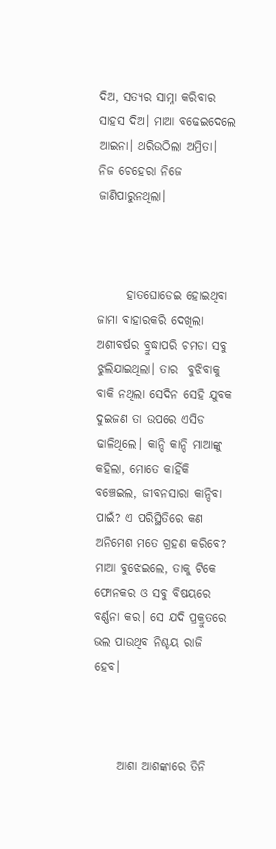ଦିଅ, ସତ୍ୟର ସାମ୍ନା କରିବାର ସାହସ ଦିଅ। ମାଆ ବଢେଇଦେଲେ ଆଇନା। ଥରିଉଠିଲା ଅମ୍ରିତା। ନିଜ ଚେହେରା ନିଜେ ଜାଣିପାରୁନଥିଲା।



      ହାତଘୋଡେଇ ହୋଇଥିବା ଜାମା ବାହାରକରି ଦେଖିଲା ଅଶୀବର୍ଷର ବ୍ରୁଦ୍ଧାପରି ଚମଡା ସବୁ ଝୁଲିଯାଇଥିଲା। ତାର  ବୁଝିବାକୁ ବାକି ନଥିଲା ସେଦିନ ସେହି ଯୁବକ ଦୁଇଜଣ ତା ଉପରେ ଏସିଡ ଢାଳିଥିଲେ। କାନ୍ଦି କାନ୍ଦି ମାଆଙ୍କୁ କହିଲା, ମୋତେ କାହିଁକି ବଞ୍ଚେଇଲ, ଜୀବନସାରା କାନ୍ଦିବା ପାଇଁ? ଏ ପରିସ୍ଥିତିରେ କଣ ଅନିମେଶ ମତେ ଗ୍ରହଣ କରିବେ? ମାଆ ବୁଝେଇଲେ, ତାକୁ ଟିକେ ଫୋନକର ଓ ସବୁ ବିଷୟରେ ବର୍ଣ୍ଣନା କର। ସେ ଯଦି ପ୍ରକ୍ରୁତରେ ଭଲ ପାଉଥିବ ନିଶ୍ଚୟ ରାଜି ହେବ।



     ଆଶା ଆଶଙ୍କାରେ ତିନି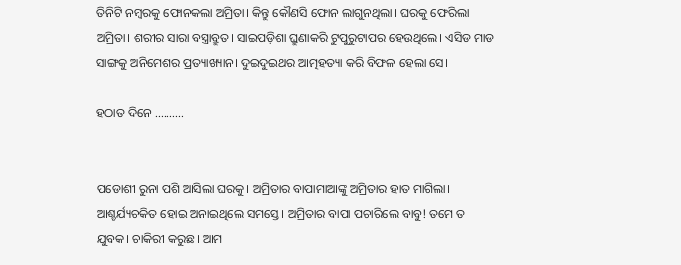ତିନିଟି ନମ୍ବରକୁ ଫୋନକଲା ଅମ୍ରିତା। କିନ୍ତୁ କୌଣସି ଫୋନ ଲାଗୁନଥିଲା। ଘରକୁ ଫେରିଲା ଅମ୍ରିତା। ଶରୀର ସାରା ବସ୍ତ୍ରାବ୍ରୁତ। ସାଇପଡ଼ିଶା ଘ୍ରୁଣାକରି ଟୁପୁରୁଟାପର ହେଉଥିଲେ। ଏସିଡ ମାଡ ସାଙ୍ଗକୁ ଅନିମେଶର ପ୍ରତ୍ୟାଖ୍ୟାନ। ଦୁଇଦୁଇଥର ଆତ୍ମହତ୍ୟା କରି ବିଫଳ ହେଲା ସେ।

ହଠାତ ଦିନେ ..........


ପଡୋଶୀ ରୁନା ପଶି ଆସିଲା ଘରକୁ। ଅମ୍ରିତାର ବାପାମାଆଙ୍କୁ ଅମ୍ରିତାର ହାତ ମାଗିଲା। ଆଶ୍ଚର୍ଯ୍ୟଚକିତ ହୋଇ ଅନାଇଥିଲେ ସମସ୍ତେ। ଅମ୍ରିତାର ବାପା ପଚାରିଲେ ବାବୁ! ତମେ ତ ଯୁବକ। ଚାକିରୀ କରୁଛ। ଆମ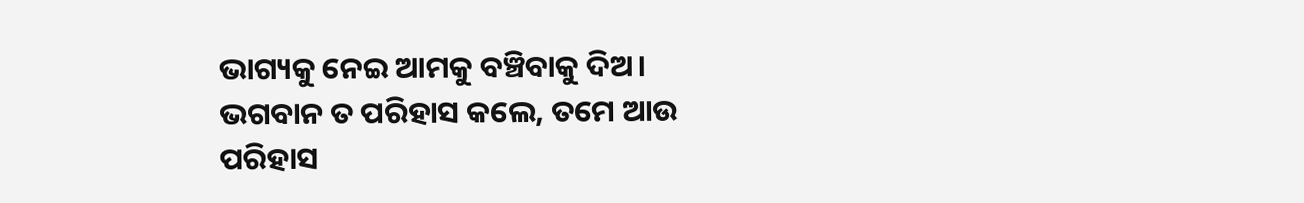ଭାଗ୍ୟକୁ ନେଇ ଆମକୁ ବଞ୍ଚିବାକୁ ଦିଅ। ଭଗବାନ ତ ପରିହାସ କଲେ, ତମେ ଆଉ ପରିହାସ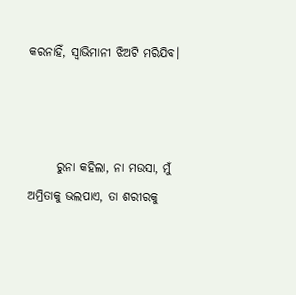କରନାହିଁ, ସ୍ୱାଭିମାନୀ ଝିଅଟି ମରିଯିବ।



      ରୁନା କହିଲା, ନା ମଉସା, ମୁଁ ଅମ୍ରିତାକୁ ଭଲପାଏ, ତା ଶରୀରକୁ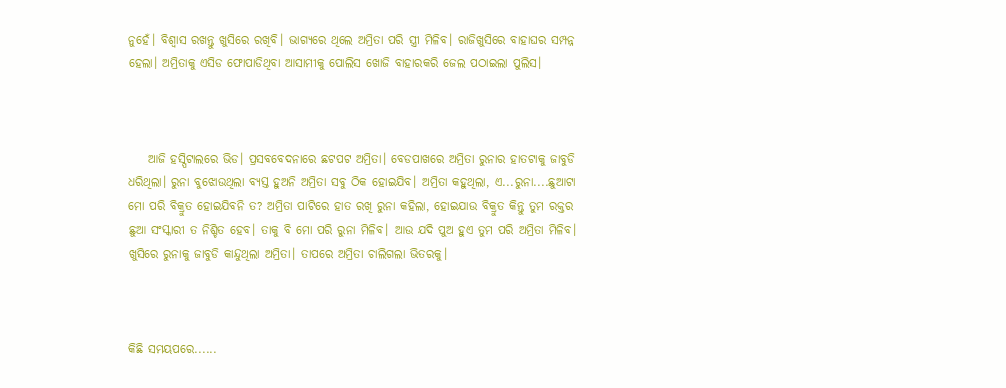ନୁହେଁ। ବିଶ୍ୱାସ ରଖନ୍ତୁ ଖୁସିରେ ରଖିବି। ଭାଗ୍ୟରେ ଥିଲେ ଅମ୍ରିତା ପରି ସ୍ତ୍ରୀ ମିଳିବ। ରାଜିଖୁସିରେ ବାହାଘର ସମ୍ପନ୍ନ ହେଲା। ଅମ୍ରିତାକୁ ଏସିଡ ଫୋପାଡିଥିବା ଆସାମୀକୁ ପୋଲିସ ଖୋଜି ବାହାରକରି ଜେଲ ପଠାଇଲା ପୁଲିସ।



    ଆଜି ହସ୍ପିଟାଲରେ ଭିଡ। ପ୍ରସବବେଦନାରେ ଛଟପଟ ଅମ୍ରିତା। ବେଡପାଖରେ ଅମ୍ରିତା ରୁନାର ହାତଟାକୁ ଜାବୁଡି ଧରିଥିଲା। ରୁନା ବୁଝୋଉଥିଲା ବ୍ୟସ୍ତ ହୁଅନି ଅମ୍ରିତା ସବୁ ଠିକ ହୋଇଯିବ। ଅମ୍ରିତା କହୁଥିଲା, ଏ...ରୁନା....ଛୁଆଟା ମୋ ପରି ବିକ୍ରୁତ ହୋଇଯିବନି ତ? ଅମ୍ରିତା ପାଟିରେ ହାତ ରଖି ରୁନା କହିଲା, ହୋଇଯାଉ ବିକ୍ରୁତ କିନ୍ତୁ ତୁମ ରକ୍ତର ଛୁଆ ସଂସ୍କାରୀ ତ ନିଶ୍ଚିତ ହେବ। ତାକୁ ବି ମୋ ପରି ରୁନା ମିଳିବ। ଆଉ ଯଦି ପୁଅ ହୁଏ ତୁମ ପରି ଅମ୍ରିତା ମିଳିବ। ଖୁସିରେ ରୁନାକୁ ଜାବୁଡି କାନ୍ଦୁଥିଲା ଅମ୍ରିତା। ତାପରେ ଅମ୍ରିତା ଚାଲିଗଲା ଭିତରକୁ।



କିଛି ସମୟପରେ......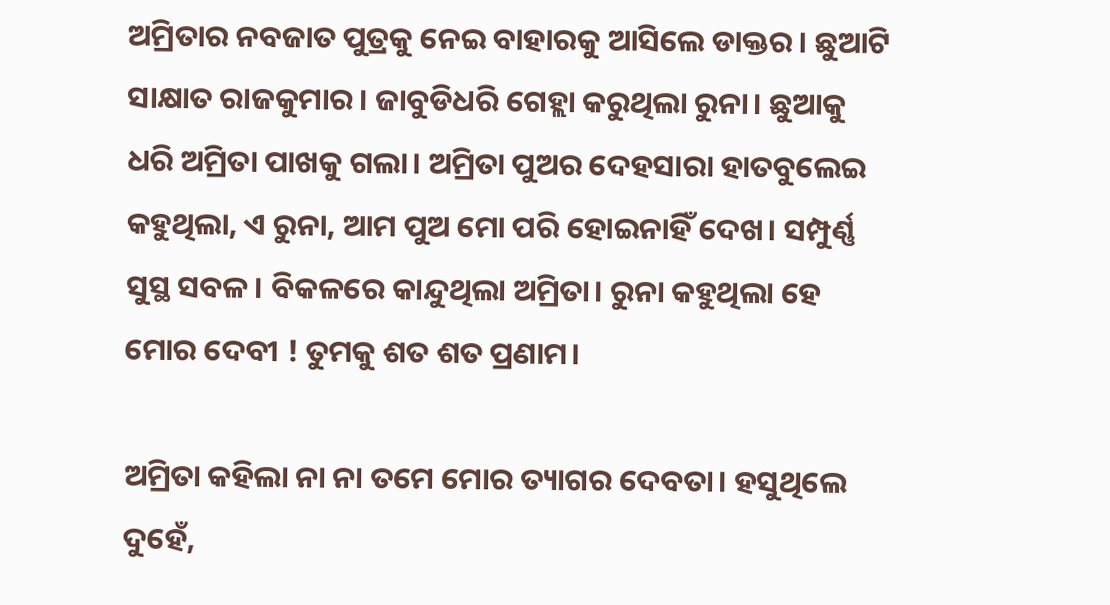ଅମ୍ରିତାର ନବଜାତ ପୁତ୍ରକୁ ନେଇ ବାହାରକୁ ଆସିଲେ ଡାକ୍ତର। ଛୁଆଟି ସାକ୍ଷାତ ରାଜକୁମାର। ଜାବୁଡିଧରି ଗେହ୍ଲା କରୁଥିଲା ରୁନା। ଛୁଆକୁ ଧରି ଅମ୍ରିତା ପାଖକୁ ଗଲା। ଅମ୍ରିତା ପୁଅର ଦେହସାରା ହାତବୁଲେଇ କହୁଥିଲା, ଏ ରୁନା, ଆମ ପୁଅ ମୋ ପରି ହୋଇନାହିଁ ଦେଖ। ସମ୍ପୁର୍ଣ୍ଣ ସୁସ୍ଥ ସବଳ। ବିକଳରେ କାନ୍ଦୁଥିଲା ଅମ୍ରିତା। ରୁନା କହୁଥିଲା ହେ ମୋର ଦେବୀ ! ତୁମକୁ ଶତ ଶତ ପ୍ରଣାମ।

ଅମ୍ରିତା କହିଲା ନା ନା ତମେ ମୋର ତ୍ୟାଗର ଦେବତା। ହସୁଥିଲେ ଦୁହେଁ,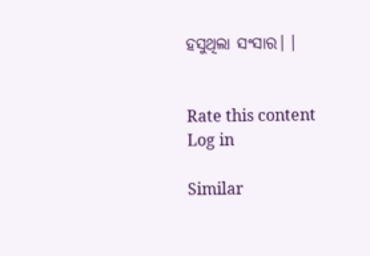ହସୁଥିଲା ସଂସାର। ।


Rate this content
Log in

Similar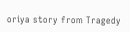oriya story from Tragedy